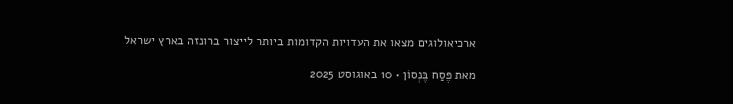ארכיאולוגים מצאו את העדויות הקדומות ביותר לייצור ברונזה בארץ ישראל

מאת פֶּסַח בֶּנְסוֹן • 10 באוגוסט 2025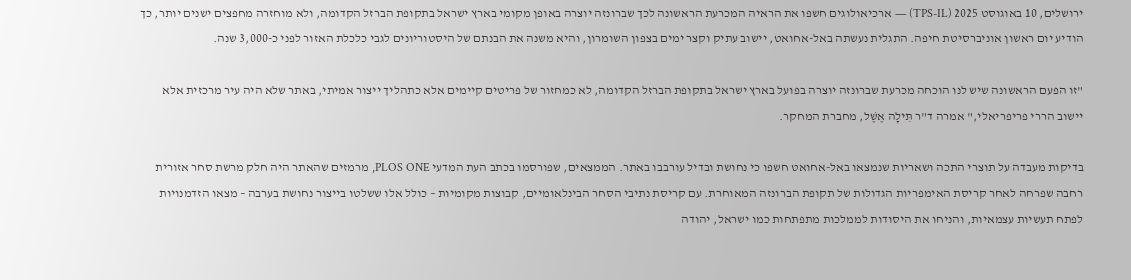ירושלים, 10 באוגוסט 2025 (TPS-IL) — ארכיאולוגים חשפו את הראיה המכרעת הראשונה לכך שברונזה יוצרה באופן מקומי בארץ ישראל בתקופת הברזל הקדומה, ולא מוחזרה מחפצים ישנים יותר, כך הודיע יום ראשון אוניברסיטת חיפה. התגלית נעשתה באל-אחואט, יישוב עתיק וקצר ימים בצפון השומרון, והיא משנה את הבנתם של היסטוריונים לגבי כלכלת האזור לפני כ-3,000 שנה.

"זו הפעם הראשונה שיש לנו הוכחה מכרעת שברונזה יוצרה בפועל בארץ ישראל בתקופת הברזל הקדומה, לא כמחזור של פריטים קיימים אלא כתהליך ייצור אמיתי, באתר שלא היה עיר מרכזית אלא יישוב הררי פריפריאלי," אמרה ד"ר תִּילָה אֶשֶׁל, מחברת המחקר.

בדיקות מעבדה על תוצרי התכה ושאריות שנמצאו באל-אחואט חשפו כי נחושת ובדיל עורבבו באתר. הממצאים, שפורסמו בכתב העת המדעי PLOS ONE, מרמזים שהאתר היה חלק מרשת סחר אזורית רחבה שפרחה לאחר קריסת האימפריות הגדולות של תקופת הברונזה המאוחרת. עם קריסת נתיבי הסחר הבינלאומיים, קבוצות מקומיות – כולל אלו ששלטו בייצור נחושת בערבה – מצאו הזדמנויות לפתח תעשיות עצמאיות, והניחו את היסודות לממלכות מתפתחות כמו ישראל, יהודה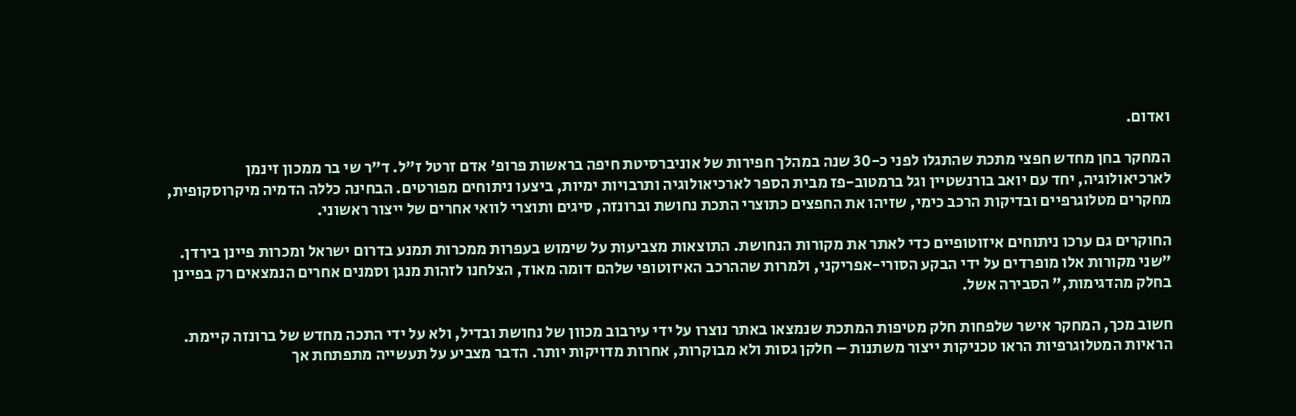ואדום.

המחקר בחן מחדש חפצי מתכת שהתגלו לפני כ-30 שנה במהלך חפירות של אוניברסיטת חיפה בראשות פרופ' אדם זרטל ז"ל. ד"ר שי בר ממכון זינמן לארכיאולוגיה, יחד עם יואב בורנשטיין וגל ברמטוב-פז מבית הספר לארכיאולוגיה ותרבויות ימיות, ביצעו ניתוחים מפורטים. הבחינה כללה הדמיה מיקרוסקופית, מחקרים מטלוגרפיים ובדיקות הרכב כימי, שזיהו את החפצים כתוצרי התכת נחושת וברונזה, סיגים ותוצרי לוואי אחרים של ייצור ראשוני.

החוקרים גם ערכו ניתוחים איזוטופיים כדי לאתר את מקורות הנחושת. התוצאות מצביעות על שימוש בעפרות ממכרות תמנע בדרום ישראל ומכרות פיינן בירדן. "שני מקורות אלו מופרדים על ידי הבקע הסורי-אפריקני, ולמרות שההרכב האיזוטופי שלהם דומה מאוד, הצלחנו לזהות מנגן וסמנים אחרים הנמצאים רק בפיינן בחלק מהדגימות," הסבירה אשל.

חשוב מכך, המחקר אישר שלפחות חלק מטיפות המתכת שנמצאו באתר נוצרו על ידי עירבוב מכוון של נחושת ובדיל, ולא על ידי התכה מחדש של ברונזה קיימת. הראיות המטלוגרפיות הראו טכניקות ייצור משתנות – חלקן גסות ולא מבוקרות, אחרות מדויקות יותר. הדבר מצביע על תעשייה מתפתחת אך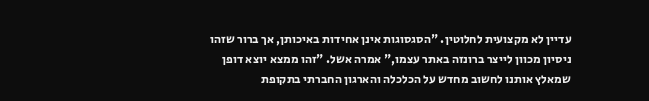עדיין לא מקצועית לחלוטין. "הסגסוגות אינן אחידות באיכותן, אך ברור שזהו ניסיון מכוון לייצר ברונזה באתר עצמו," אמרה אשל. "זהו ממצא יוצא דופן שמאלץ אותנו לחשוב מחדש על הכלכלה והארגון החברתי בתקופת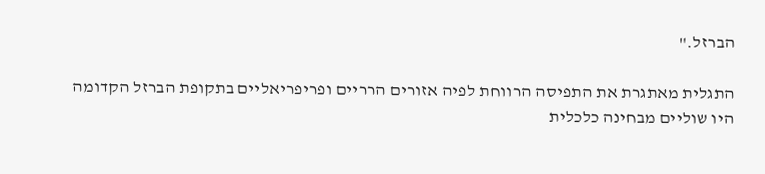הברזל."

התגלית מאתגרת את התפיסה הרווחת לפיה אזורים הרריים ופריפריאליים בתקופת הברזל הקדומה היו שוליים מבחינה כלכלית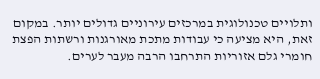ותלויים טכנולוגית במרכזים עירוניים גדולים יותר. במקום זאת, היא מציעה כי עבודות מתכת מאורגנות ורשתות הפצת חומרי גלם אזוריות התרחבו הרבה מעבר לערים.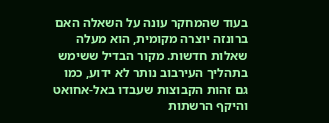בעוד שהמחקר עונה על השאלה האם ברונזה יוצרה מקומית, הוא מעלה שאלות חדשות. מקור הבדיל ששימש בתהליך העירבוב נותר לא ידוע, כמו גם זהות הקבוצות שעבדו באל-אחואט והיקף הרשתות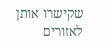שקישרו אותן לאזורים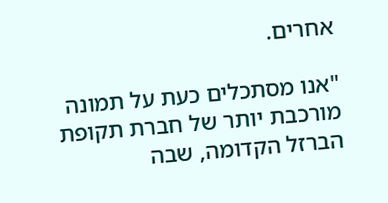אחרים.

"אנו מסתכלים כעת על תמונה מורכבת יותר של חברת תקופת הברזל הקדומה, שבה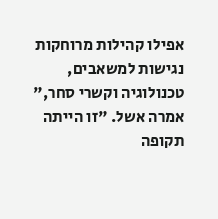אפילו קהילות מרוחקות נגישות למשאבים, טכנולוגיה וקשרי סחר," אמרה אשל. "זו הייתה תקופה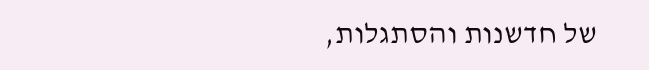של חדשנות והסתגלות,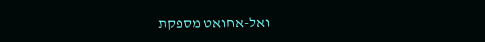ואל-אחואט מספקת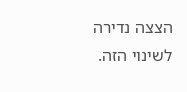הצצה נדירה לשינוי הזה.